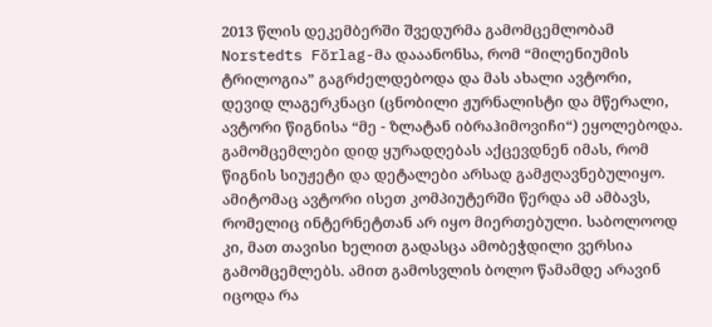2013 წლის დეკემბერში შვედურმა გამომცემლობამ Norstedts Förlag-მა დააანონსა, რომ “მილენიუმის ტრილოგია” გაგრძელდებოდა და მას ახალი ავტორი, დევიდ ლაგერკნაცი (ცნობილი ჟურნალისტი და მწერალი, ავტორი წიგნისა “მე - ზლატან იბრაჰიმოვიჩი“) ეყოლებოდა. გამომცემლები დიდ ყურადღებას აქცევდნენ იმას, რომ წიგნის სიუჟეტი და დეტალები არსად გამჟღავნებულიყო. ამიტომაც ავტორი ისეთ კომპიუტერში წერდა ამ ამბავს, რომელიც ინტერნეტთან არ იყო მიერთებული. საბოლოოდ კი, მათ თავისი ხელით გადასცა ამობეჭდილი ვერსია გამომცემლებს. ამით გამოსვლის ბოლო წამამდე არავინ იცოდა რა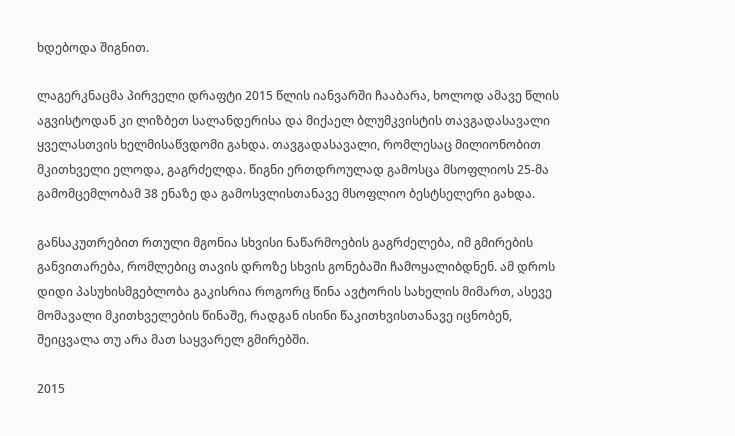ხდებოდა შიგნით.

ლაგერკნაცმა პირველი დრაფტი 2015 წლის იანვარში ჩააბარა, ხოლოდ ამავე წლის აგვისტოდან კი ლიზბეთ სალანდერისა და მიქაელ ბლუმკვისტის თავგადასავალი ყველასთვის ხელმისაწვდომი გახდა. თავგადასავალი, რომლესაც მილიონობით მკითხველი ელოდა, გაგრძელდა. წიგნი ერთდროულად გამოსცა მსოფლიოს 25-მა გამომცემლობამ 38 ენაზე და გამოსვლისთანავე მსოფლიო ბესტსელერი გახდა.

განსაკუთრებით რთული მგონია სხვისი ნაწარმოების გაგრძელება, იმ გმირების განვითარება, რომლებიც თავის დროზე სხვის გონებაში ჩამოყალიბდნენ. ამ დროს დიდი პასუხისმგებლობა გაკისრია როგორც წინა ავტორის სახელის მიმართ, ასევე მომავალი მკითხველების წინაშე, რადგან ისინი წაკითხვისთანავე იცნობენ, შეიცვალა თუ არა მათ საყვარელ გმირებში.

2015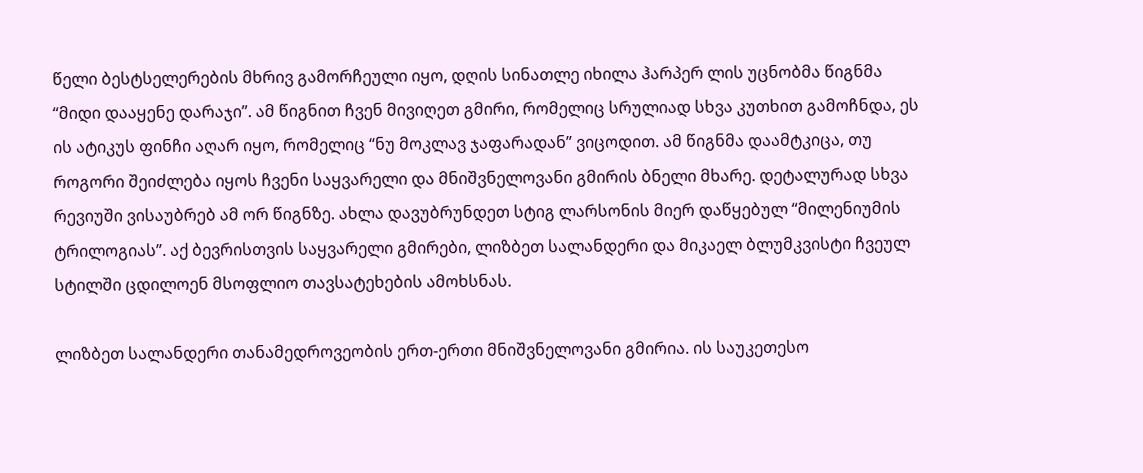წელი ბესტსელერების მხრივ გამორჩეული იყო, დღის სინათლე იხილა ჰარპერ ლის უცნობმა წიგნმა “მიდი დააყენე დარაჯი”. ამ წიგნით ჩვენ მივიღეთ გმირი, რომელიც სრულიად სხვა კუთხით გამოჩნდა, ეს ის ატიკუს ფინჩი აღარ იყო, რომელიც “ნუ მოკლავ ჯაფარადან” ვიცოდით. ამ წიგნმა დაამტკიცა, თუ როგორი შეიძლება იყოს ჩვენი საყვარელი და მნიშვნელოვანი გმირის ბნელი მხარე. დეტალურად სხვა რევიუში ვისაუბრებ ამ ორ წიგნზე. ახლა დავუბრუნდეთ სტიგ ლარსონის მიერ დაწყებულ “მილენიუმის ტრილოგიას”. აქ ბევრისთვის საყვარელი გმირები, ლიზბეთ სალანდერი და მიკაელ ბლუმკვისტი ჩვეულ სტილში ცდილოენ მსოფლიო თავსატეხების ამოხსნას.

ლიზბეთ სალანდერი თანამედროვეობის ერთ-ერთი მნიშვნელოვანი გმირია. ის საუკეთესო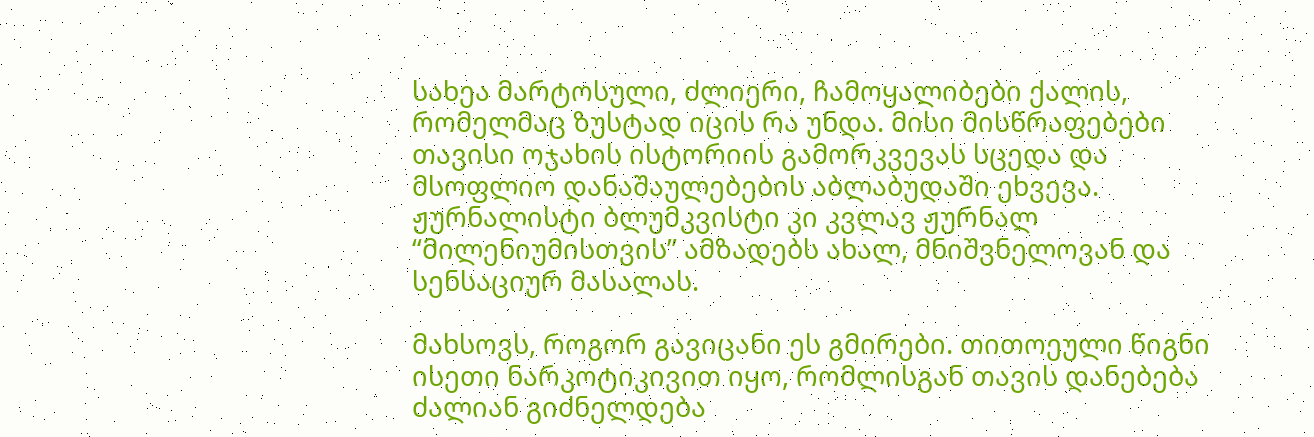სახეა მარტოსული, ძლიერი, ჩამოყალიბები ქალის, რომელმაც ზუსტად იცის რა უნდა. მისი მისწრაფებები თავისი ოჯახის ისტორიის გამორკვევას სცედა და მსოფლიო დანაშაულებების აბლაბუდაში ეხვევა. ჟურნალისტი ბლუმკვისტი კი კვლავ ჟურნალ “მილენიუმისთვის” ამზადებს ახალ, მნიშვნელოვან და სენსაციურ მასალას.

მახსოვს, როგორ გავიცანი ეს გმირები. თითოეული წიგნი ისეთი ნარკოტიკივით იყო, რომლისგან თავის დანებება ძალიან გიძნელდება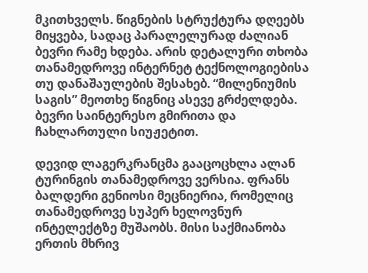მკითხველს. წიგნების სტრუქტურა დღეებს მიყვება, სადაც პარალელურად ძალიან ბევრი რამე ხდება. არის დეტალური თხობა თანამედროვე ინტერნეტ ტექნოლოგიებისა თუ დანაშაულების შესახებ. “მილენიუმის საგის” მეოთხე წიგნიც ასევე გრძელდება. ბევრი საინტერესო გმირითა და ჩახლართული სიუჟეტით.

დევიდ ლაგერკრანცმა გააცოცხლა ალან ტურინგის თანამედროვე ვერსია. ფრანს ბალდერი გენიოსი მეცნიერია, რომელიც თანამედროვე სუპერ ხელოვნურ ინტელექტზე მუშაობს. მისი საქმიანობა ერთის მხრივ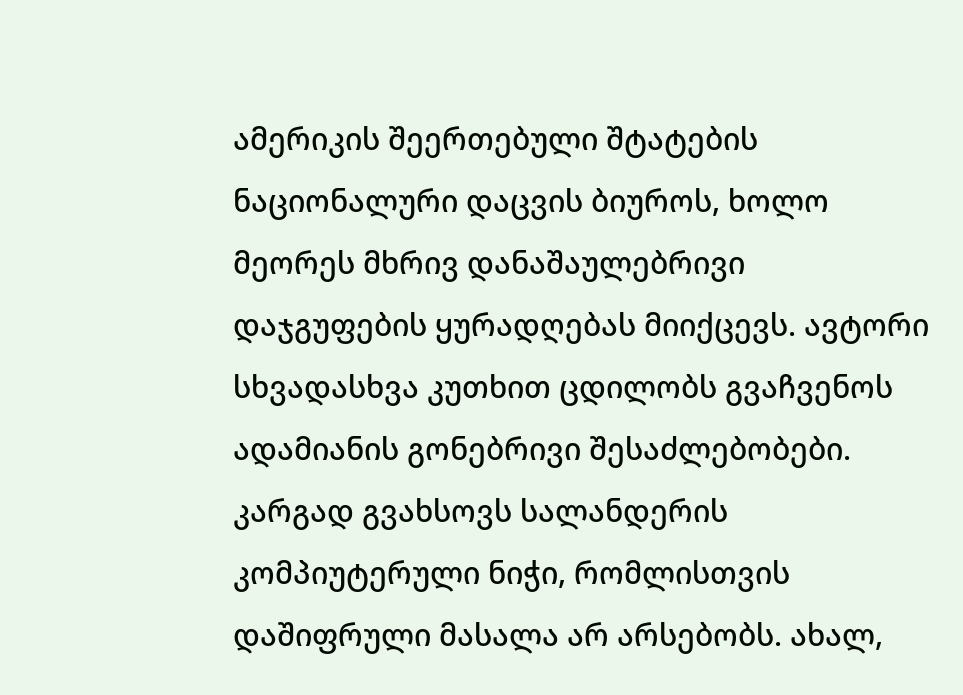ამერიკის შეერთებული შტატების ნაციონალური დაცვის ბიუროს, ხოლო მეორეს მხრივ დანაშაულებრივი დაჯგუფების ყურადღებას მიიქცევს. ავტორი სხვადასხვა კუთხით ცდილობს გვაჩვენოს ადამიანის გონებრივი შესაძლებობები. კარგად გვახსოვს სალანდერის კომპიუტერული ნიჭი, რომლისთვის დაშიფრული მასალა არ არსებობს. ახალ,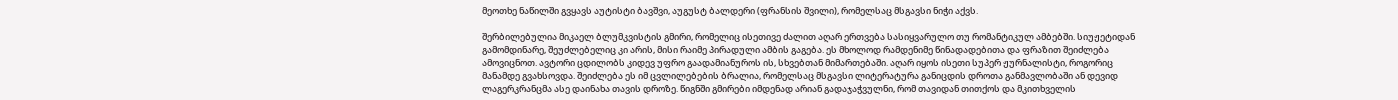მეოთხე ნაწილში გვყავს აუტისტი ბავშვი, აუგუსტ ბალდერი (ფრანსის შვილი), რომელსაც მსგავსი ნიჭი აქვს.

შერბილებულია მიკაელ ბლუმკვისტის გმირი, რომელიც ისეთივე ძალით აღარ ერთვება სასიყვარულო თუ რომანტიკულ ამბებში. სიუჟეტიდან გამომდინარე, შეუძლებელიც კი არის, მისი რაიმე პირადული ამბის გაგება. ეს მხოლოდ რამდენიმე წინადადებითა და ფრაზით შეიძლება ამოვიცნოთ. ავტორი ცდილობს კიდევ უფრო გაადამიანუროს ის, სხვებთან მიმართებაში. აღარ იყოს ისეთი სუპერ ჟურნალისტი, როგორიც მანამდე გვახსოვდა. შეიძლება ეს იმ ცვლილებების ბრალია, რომელსაც მსგავსი ლიტერატურა განიცდის დროთა განმავლობაში ან დევიდ ლაგერკრანცმა ასე დაინახა თავის დროზე. წიგნში გმირები იმდენად არიან გადაჯაჭვულნი, რომ თავიდან თითქოს და მკითხველის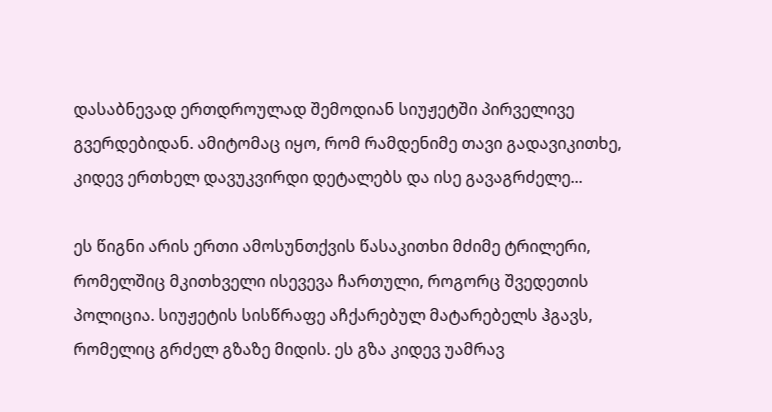დასაბნევად ერთდროულად შემოდიან სიუჟეტში პირველივე გვერდებიდან. ამიტომაც იყო, რომ რამდენიმე თავი გადავიკითხე, კიდევ ერთხელ დავუკვირდი დეტალებს და ისე გავაგრძელე...

ეს წიგნი არის ერთი ამოსუნთქვის წასაკითხი მძიმე ტრილერი, რომელშიც მკითხველი ისევევა ჩართული, როგორც შვედეთის პოლიცია. სიუჟეტის სისწრაფე აჩქარებულ მატარებელს ჰგავს, რომელიც გრძელ გზაზე მიდის. ეს გზა კიდევ უამრავ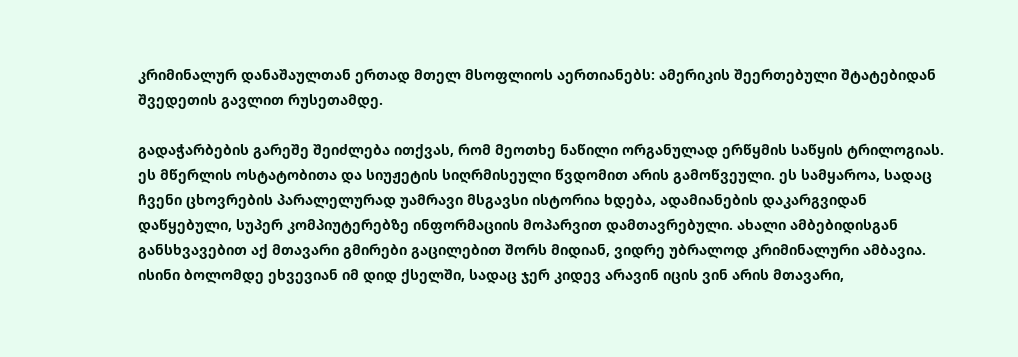კრიმინალურ დანაშაულთან ერთად მთელ მსოფლიოს აერთიანებს: ამერიკის შეერთებული შტატებიდან შვედეთის გავლით რუსეთამდე.

გადაჭარბების გარეშე შეიძლება ითქვას, რომ მეოთხე ნაწილი ორგანულად ერწყმის საწყის ტრილოგიას. ეს მწერლის ოსტატობითა და სიუჟეტის სიღრმისეული წვდომით არის გამოწვეული. ეს სამყაროა, სადაც ჩვენი ცხოვრების პარალელურად უამრავი მსგავსი ისტორია ხდება, ადამიანების დაკარგვიდან დაწყებული, სუპერ კომპიუტერებზე ინფორმაციის მოპარვით დამთავრებული. ახალი ამბებიდისგან განსხვავებით აქ მთავარი გმირები გაცილებით შორს მიდიან, ვიდრე უბრალოდ კრიმინალური ამბავია. ისინი ბოლომდე ეხვევიან იმ დიდ ქსელში, სადაც ჯერ კიდევ არავინ იცის ვინ არის მთავარი,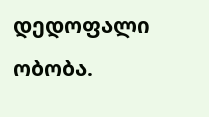დედოფალი ობობა.